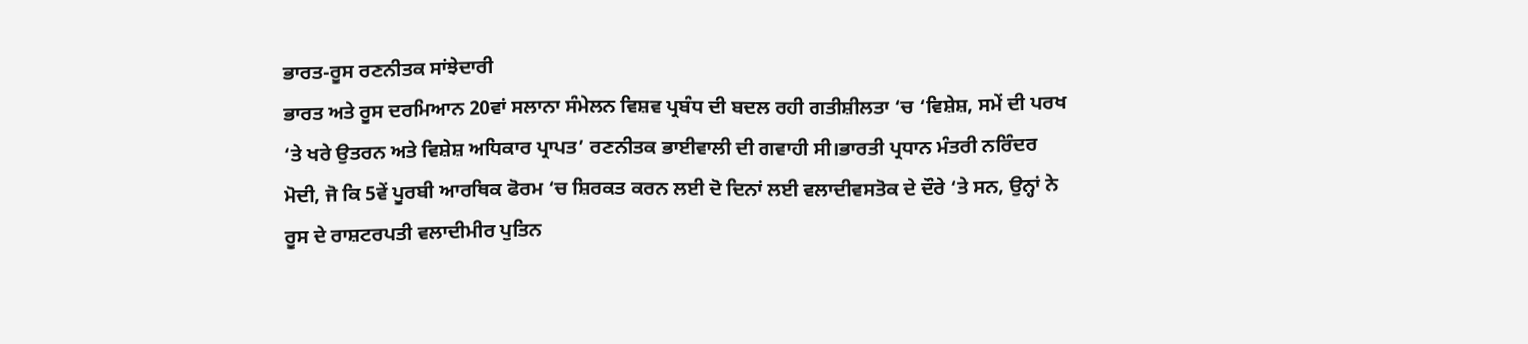ਭਾਰਤ-ਰੂਸ ਰਣਨੀਤਕ ਸਾਂਝੇਦਾਰੀ
ਭਾਰਤ ਅਤੇ ਰੂਸ ਦਰਮਿਆਨ 20ਵਾਂ ਸਲਾਨਾ ਸੰਮੇਲਨ ਵਿਸ਼ਵ ਪ੍ਰਬੰਧ ਦੀ ਬਦਲ ਰਹੀ ਗਤੀਸ਼ੀਲਤਾ ‘ਚ ‘ਵਿਸ਼ੇਸ਼, ਸਮੇਂ ਦੀ ਪਰਖ ‘ਤੇ ਖਰੇ ਉਤਰਨ ਅਤੇ ਵਿਸ਼ੇਸ਼ ਅਧਿਕਾਰ ਪ੍ਰਾਪਤ’ ਰਣਨੀਤਕ ਭਾਈਵਾਲੀ ਦੀ ਗਵਾਹੀ ਸੀ।ਭਾਰਤੀ ਪ੍ਰਧਾਨ ਮੰਤਰੀ ਨਰਿੰਦਰ ਮੋਦੀ, ਜੋ ਕਿ 5ਵੇਂ ਪੂਰਬੀ ਆਰਥਿਕ ਫੋਰਮ ‘ਚ ਸ਼ਿਰਕਤ ਕਰਨ ਲਈ ਦੋ ਦਿਨਾਂ ਲਈ ਵਲਾਦੀਵਸਤੋਕ ਦੇ ਦੌਰੇ ‘ਤੇ ਸਨ, ਉਨ੍ਹਾਂ ਨੇ ਰੂਸ ਦੇ ਰਾਸ਼ਟਰਪਤੀ ਵਲਾਦੀਮੀਰ ਪੁਤਿਨ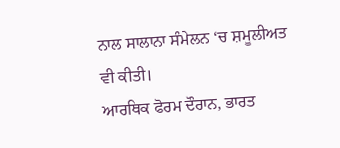ਨਾਲ ਸਾਲਾਨਾ ਸੰਮੇਲਨ ‘ਚ ਸ਼ਮੂਲੀਅਤ ਵੀ ਕੀਤੀ।
ਆਰਥਿਕ ਫੋਰਮ ਦੌਰਾਨ, ਭਾਰਤ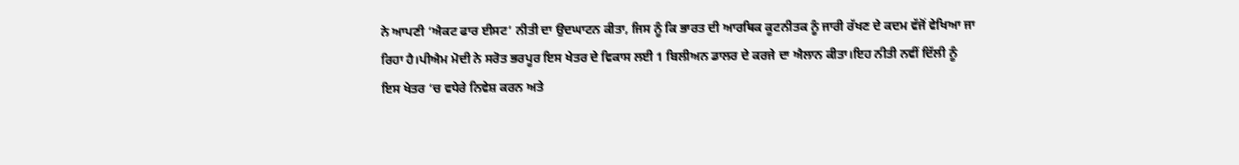ਨੇ ਆਪਣੀ ‘ਐਕਟ ਫਾਰ ਈਸਟ’ ਨੀਤੀ ਦਾ ਉਦਘਾਟਨ ਕੀਤਾ, ਜਿਸ ਨੂੰ ਕਿ ਭਾਰਤ ਦੀ ਆਰਥਿਕ ਕੂਟਨੀਤਕ ਨੂੰ ਜਾਰੀ ਰੱਖਣ ਦੇ ਕਦਮ ਵੱਜੋਂ ਵੇਖਿਆ ਜਾ ਰਿਹਾ ਹੈ।ਪੀਐਮ ਮੋਦੀ ਨੇ ਸਰੋਤ ਭਰਪੂਰ ਇਸ ਖੇਤਰ ਦੇ ਵਿਕਾਸ ਲਈ 1 ਬਿਲੀਅਨ ਡਾਲਰ ਦੇ ਕਰਜੇ ਦਾ ਐਲਾਨ ਕੀਤਾ।ਇਹ ਨੀਤੀ ਨਵੀਂ ਦਿੱਲੀ ਨੂੰ ਇਸ ਖੇਤਰ ‘ਚ ਵਧੇਰੇ ਨਿਵੇਸ਼ ਕਰਨ ਅਤੇ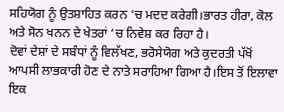ਸਹਿਯੋਗ ਨੂੰ ਉਤਸ਼ਾਹਿਤ ਕਰਨ ‘ਚ ਮਦਦ ਕਰੇਗੀ।ਭਾਰਤ ਹੀਰਾ, ਕੋਲ ਅਤੇ ਸੋਨ ਖਨਨ ਦੇ ਖੇਤਰਾਂ ‘ਚ ਨਿਵੇਸ਼ ਕਰ ਰਿਹਾ ਹੈ।
ਦੋਵਾਂ ਦੇਸ਼ਾਂ ਦੇ ਸਬੰਧਾਂ ਨੂੰ ਵਿਲੱਖਣ, ਭਰੋਸੇਯੋਗ ਅਤੇ ਕੁਦਰਤੀ ਪੱਖੋਂ ਆਪਸੀ ਲਾਭਕਾਰੀ ਹੋਣ ਦੇ ਨਾਤੇ ਸਰਾਹਿਆ ਗਿਆ ਹੈ।ਇਸ ਤੋਂ ਇਲਾਵਾ ਇਕ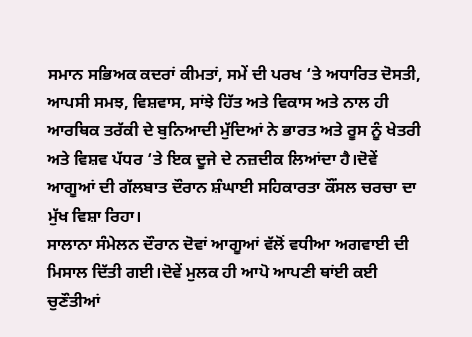ਸਮਾਨ ਸਭਿਅਕ ਕਦਰਾਂ ਕੀਮਤਾਂ, ਸਮੇਂ ਦੀ ਪਰਖ ‘ਤੇ ਅਧਾਰਿਤ ਦੋਸਤੀ, ਆਪਸੀ ਸਮਝ, ਵਿਸ਼ਵਾਸ, ਸਾਂਝੇ ਹਿੱਤ ਅਤੇ ਵਿਕਾਸ ਅਤੇ ਨਾਲ ਹੀ ਆਰਥਿਕ ਤਰੱਕੀ ਦੇ ਬੁਨਿਆਦੀ ਮੁੱਦਿਆਂ ਨੇ ਭਾਰਤ ਅਤੇ ਰੂਸ ਨੂੰ ਖੇਤਰੀ ਅਤੇ ਵਿਸ਼ਵ ਪੱਧਰ ‘ਤੇ ਇਕ ਦੂਜੇ ਦੇ ਨਜ਼ਦੀਕ ਲਿਆਂਦਾ ਹੈ।ਦੋਵੇਂ ਆਗੂਆਂ ਦੀ ਗੱਲਬਾਤ ਦੌਰਾਨ ਸ਼ੰਘਾਈ ਸਹਿਕਾਰਤਾ ਕੌਂਸਲ ਚਰਚਾ ਦਾ ਮੁੱਖ ਵਿਸ਼ਾ ਰਿਹਾ।
ਸਾਲਾਨਾ ਸੰਮੇਲਨ ਦੌਰਾਨ ਦੋਵਾਂ ਆਗੂਆਂ ਵੱਲੋਂ ਵਧੀਆ ਅਗਵਾਈ ਦੀ ਮਿਸਾਲ ਦਿੱਤੀ ਗਈ।ਦੋਵੇਂ ਮੁਲਕ ਹੀ ਆਪੋ ਆਪਣੀ ਥਾਂਈ ਕਈ ਚੁਣੌਤੀਆਂ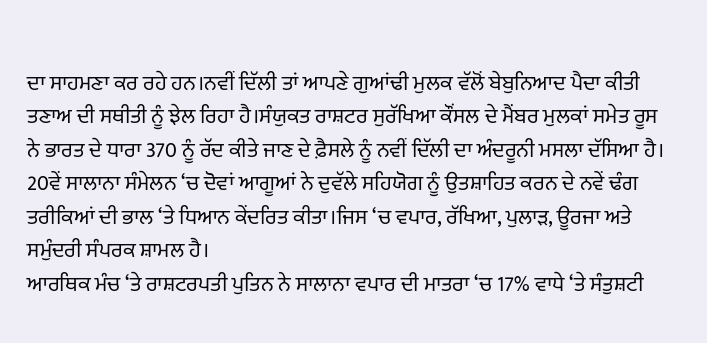ਦਾ ਸਾਹਮਣਾ ਕਰ ਰਹੇ ਹਨ।ਨਵੀਂ ਦਿੱਲੀ ਤਾਂ ਆਪਣੇ ਗੁਆਂਢੀ ਮੁਲਕ ਵੱਲੋਂ ਬੇਬੁਨਿਆਦ ਪੈਦਾ ਕੀਤੀ ਤਣਾਅ ਦੀ ਸਥੀਤੀ ਨੂੰ ਝੇਲ ਰਿਹਾ ਹੈ।ਸੰਯੁਕਤ ਰਾਸ਼ਟਰ ਸੁਰੱਖਿਆ ਕੌਂਸਲ ਦੇ ਮੈਂਬਰ ਮੁਲਕਾਂ ਸਮੇਤ ਰੂਸ ਨੇ ਭਾਰਤ ਦੇ ਧਾਰਾ 370 ਨੂੰ ਰੱਦ ਕੀਤੇ ਜਾਣ ਦੇ ਫ਼ੈਸਲੇ ਨੂੰ ਨਵੀਂ ਦਿੱਲੀ ਦਾ ਅੰਦਰੂਨੀ ਮਸਲਾ ਦੱਸਿਆ ਹੈ।
20ਵੇਂ ਸਾਲਾਨਾ ਸੰਮੇਲਨ ‘ਚ ਦੋਵਾਂ ਆਗੂਆਂ ਨੇ ਦੁਵੱਲੇ ਸਹਿਯੋਗ ਨੂੰ ਉਤਸ਼ਾਹਿਤ ਕਰਨ ਦੇ ਨਵੇਂ ਢੰਗ ਤਰੀਕਿਆਂ ਦੀ ਭਾਲ ‘ਤੇ ਧਿਆਨ ਕੇਂਦਰਿਤ ਕੀਤਾ।ਜਿਸ ‘ਚ ਵਪਾਰ, ਰੱਖਿਆ, ਪੁਲਾੜ, ਊਰਜਾ ਅਤੇ ਸਮੁੰਦਰੀ ਸੰਪਰਕ ਸ਼ਾਮਲ ਹੈ।
ਆਰਥਿਕ ਮੰਚ ‘ਤੇ ਰਾਸ਼ਟਰਪਤੀ ਪੁਤਿਨ ਨੇ ਸਾਲਾਨਾ ਵਪਾਰ ਦੀ ਮਾਤਰਾ ‘ਚ 17% ਵਾਧੇ ‘ਤੇ ਸੰਤੁਸ਼ਟੀ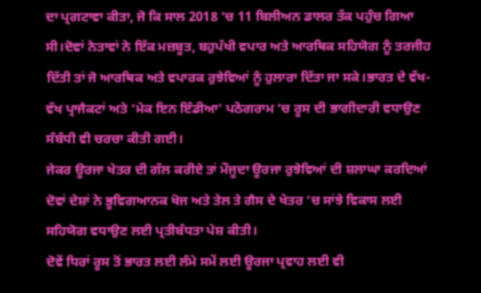ਦਾ ਪ੍ਰਗਟਾਵਾ ਕੀਤਾ, ਜੋ ਕਿ ਸਾਲ 2018 ‘ਚ 11 ਬਿਲੀਅਨ ਡਾਲਰ ਤੱਕ ਪਹੁੰਚ ਗਿਆ ਸੀ।ਦੋਵਾਂ ਨੇਤਾਵਾਂ ਨੇ ਇੱਕ ਮਜ਼ਬੂਤ, ਬਹੁਪੱਖੀ ਵਪਾਰ ਅਤੇ ਆਰਥਿਕ ਸਹਿਯੋਗ ਨੂੰ ਤਰਜੀਹ ਦਿੱਤੀ ਤਾਂ ਜੋ ਆਰਥਿਕ ਅਤੇ ਵਪਾਰਕ ਰੁਝੇਵਿਆਂ ਨੂੰ ਹੁਲਾਰਾ ਦਿੱਤਾ ਜਾ ਸਕੇ।ਭਾਰਤ ਦੇ ਵੱਖ-ਵੱਖ ਪ੍ਰਾਜੈਕਟਾਂ ਅਤੇ ‘ਮੇਕ ਇਨ ਇੰਡੀਆ’ ਪਠੋਗਰਾਮ ‘ਚ ਰੂਸ ਦੀ ਭਾਗੀਦਾਰੀ ਵਧਾਉਣ ਸੰਬੰਧੀ ਵੀ ਚਰਚਾ ਕੀਤੀ ਗਈ।
ਜੇਕਰ ਊਰਜਾ ਖੇਤਰ ਦੀ ਗੱਲ ਕਰੀਏ ਤਾਂ ਮੌਜੂਦਾ ਊਰਜਾ ਰੁਝੇਵਿਆਂ ਦੀ ਸ਼ਲਾਘਾ ਕਰਦਿਆਂ ਦੋਵਾਂ ਦੇਸ਼ਾਂ ਨੇ ਭੂਵਿਗਆਨਕ ਖੋਜ ਅਤੇ ਤੇਲ ਤੇ ਗੈਸ ਦੇ ਖੇਤਰ ‘ਚ ਸਾਂਝੇ ਵਿਕਾਸ ਲਈ ਸਹਿਯੋਗ ਵਧਾਉਣ ਲਈ ਪ੍ਰਤੀਬੱਧਤਾ ਪੇਸ਼ ਕੀਤੀ।
ਦੋਵੇਂ ਧਿਰਾਂ ਰੂਸ ਤੋਂ ਭਾਰਤ ਲਈ ਲੰਮੇ ਸਮੇਂ ਲਈ ਊਰਜਾ ਪ੍ਰਵਾਹ ਲਈ ਵੀ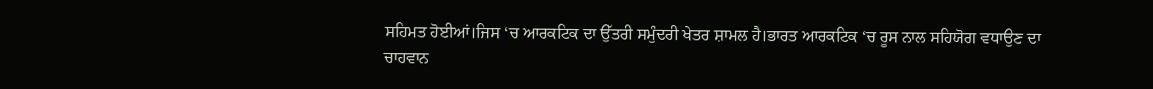ਸਹਿਮਤ ਹੋਈਆਂ।ਜਿਸ ‘ਚ ਆਰਕਟਿਕ ਦਾ ਉੱਤਰੀ ਸਮੁੰਦਰੀ ਖੇਤਰ ਸ਼ਾਮਲ ਹੈ।ਭਾਰਤ ਆਰਕਟਿਕ ‘ਚ ਰੂਸ ਨਾਲ ਸਹਿਯੋਗ ਵਧਾਉਣ ਦਾ ਚਾਹਵਾਨ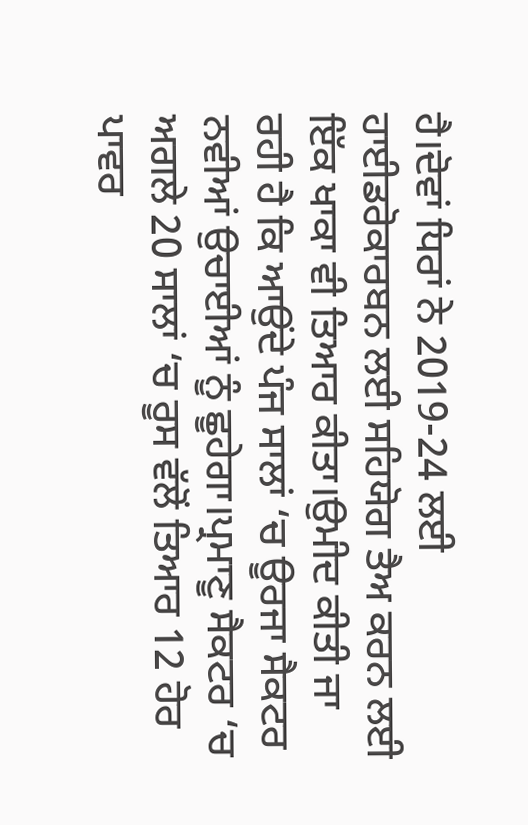ਹੈ।ਦੋਵਾਂ ਧਿਰਾਂ ਨੇ 2019-24 ਲਈ ਹਾਈਡਰੋਕਾਰਬਨ ਲਈ ਸਹਿਯੋਗ ਤੈਅ ਕਰਨ ਲਈ ਇੱਕ ਖਾਕਾ ਵੀ ਤਿਆਰ ਕੀਤਾ।ਉਮੀਦ ਕੀਤੀ ਜਾ ਰਹੀ ਹੈ ਕਿ ਆਉਂਦੇ ਪੰਜ ਸਾਲਾਂ ‘ਚ ਊਰਜਾ ਸੈਕਟਰ ਨਵੀਆਂ ਉਚਾਈਆਂ ਨੂੰ ਛੂਹੇਗਾ।ਪ੍ਰਮਾਣੂ ਸੈਕਟਰ ‘ਚ ਅਗਲੇ 20 ਸਾਲਾਂ ‘ਚ ਰੂਸ ਵੱਲੋਂ ਤਿਆਰ 12 ਹੋਰ ਪਾਵਰ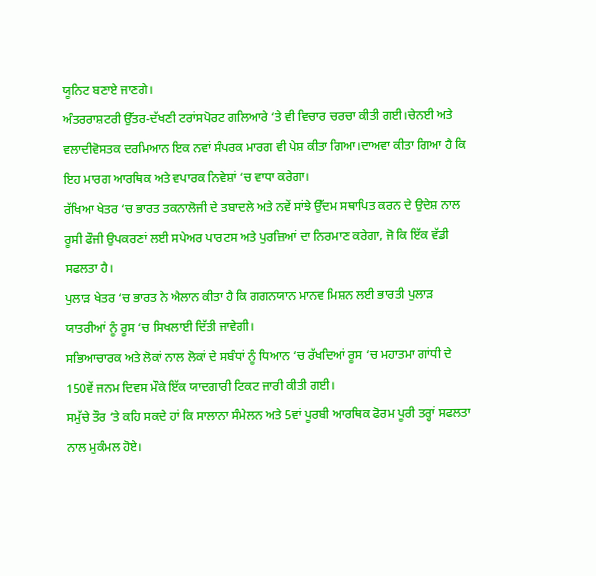ਯੂਨਿਟ ਬਣਾਏ ਜਾਣਗੇ।
ਅੰਤਰਰਾਸ਼ਟਰੀ ਉੱਤਰ-ਦੱਖਣੀ ਟਰਾਂਸਪੋਰਟ ਗਲਿਆਰੇ ‘ਤੇ ਵੀ ਵਿਚਾਰ ਚਰਚਾ ਕੀਤੀ ਗਈ।ਚੇਨਈ ਅਤੇ ਵਲਾਦੀਵੋਸਤਕ ਦਰਮਿਆਨ ਇਕ ਨਵਾਂ ਸੰਪਰਕ ਮਾਰਗ ਵੀ ਪੇਸ਼ ਕੀਤਾ ਗਿਆ।ਦਾਅਵਾ ਕੀਤਾ ਗਿਆ ਹੈ ਕਿ ਇਹ ਮਾਰਗ ਆਰਥਿਕ ਅਤੇ ਵਪਾਰਕ ਨਿਵੇਸ਼ਾਂ ‘ਚ ਵਾਧਾ ਕਰੇਗਾ।
ਰੱਖਿਆ ਖੇਤਰ ‘ਚ ਭਾਰਤ ਤਕਨਾਲੋਜੀ ਦੇ ਤਬਾਦਲੇ ਅਤੇ ਨਵੇਂ ਸਾਂਝੇ ਉੱਦਮ ਸਥਾਪਿਤ ਕਰਨ ਦੇ ਉਦੇਸ਼ ਨਾਲ ਰੂਸੀ ਫੌਜੀ ਉਪਕਰਣਾਂ ਲਈ ਸਪੇਅਰ ਪਾਰਟਸ ਅਤੇ ਪੁਰਜ਼ਿਆਂ ਦਾ ਨਿਰਮਾਣ ਕਰੇਗਾ, ਜੋ ਕਿ ਇੱਕ ਵੱਡੀ ਸਫਲਤਾ ਹੈ।
ਪੁਲਾੜ ਖੇਤਰ ‘ਚ ਭਾਰਤ ਨੇ ਐਲਾਨ ਕੀਤਾ ਹੈ ਕਿ ਗਗਨਯਾਨ ਮਾਨਵ ਮਿਸ਼ਨ ਲਈ ਭਾਰਤੀ ਪੁਲਾੜ ਯਾਤਰੀਆਂ ਨੂੰ ਰੂਸ ‘ਚ ਸਿਖਲਾਈ ਦਿੱਤੀ ਜਾਵੇਗੀ।
ਸਭਿਆਚਾਰਕ ਅਤੇ ਲੋਕਾਂ ਨਾਲ ਲੋਕਾਂ ਦੇ ਸਬੰਧਾਂ ਨੂੰ ਧਿਆਨ ‘ਚ ਰੱਖਦਿਆਂ ਰੂਸ ‘ਚ ਮਹਾਤਮਾ ਗਾਂਧੀ ਦੇ 150ਵੇਂ ਜਨਮ ਦਿਵਸ ਮੌਕੇ ਇੱਕ ਯਾਦਗਾਰੀ ਟਿਕਟ ਜਾਰੀ ਕੀਤੀ ਗਈ।
ਸਮੁੱਚੇ ਤੌਰ ‘ਤੇ ਕਹਿ ਸਕਦੇ ਹਾਂ ਕਿ ਸਾਲਾਨਾ ਸੰਮੇਲਨ ਅਤੇ 5ਵਾਂ ਪੂਰਬੀ ਆਰਥਿਕ ਫੋਰਮ ਪੂਰੀ ਤਰ੍ਹਾਂ ਸਫਲਤਾ ਨਾਲ ਮੁਕੰਮਲ ਹੋਏ।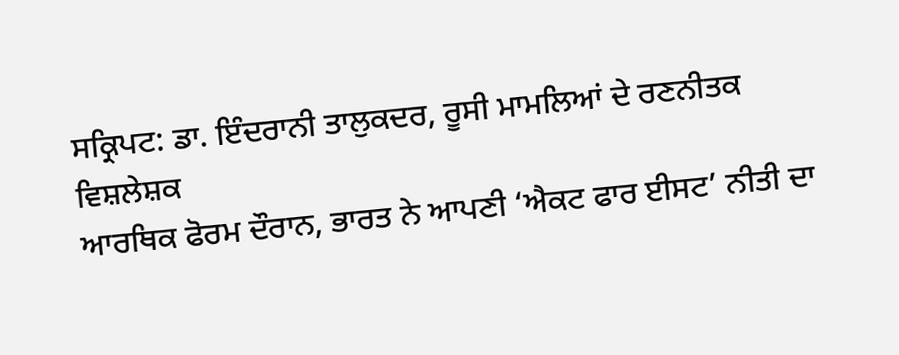ਸਕ੍ਰਿਪਟ: ਡਾ. ਇੰਦਰਾਨੀ ਤਾਲੁਕਦਰ, ਰੂਸੀ ਮਾਮਲਿਆਂ ਦੇ ਰਣਨੀਤਕ ਵਿਸ਼ਲੇਸ਼ਕ
ਆਰਥਿਕ ਫੋਰਮ ਦੌਰਾਨ, ਭਾਰਤ ਨੇ ਆਪਣੀ ‘ਐਕਟ ਫਾਰ ਈਸਟ’ ਨੀਤੀ ਦਾ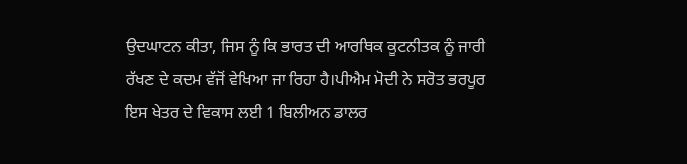ਉਦਘਾਟਨ ਕੀਤਾ, ਜਿਸ ਨੂੰ ਕਿ ਭਾਰਤ ਦੀ ਆਰਥਿਕ ਕੂਟਨੀਤਕ ਨੂੰ ਜਾਰੀ ਰੱਖਣ ਦੇ ਕਦਮ ਵੱਜੋਂ ਵੇਖਿਆ ਜਾ ਰਿਹਾ ਹੈ।ਪੀਐਮ ਮੋਦੀ ਨੇ ਸਰੋਤ ਭਰਪੂਰ ਇਸ ਖੇਤਰ ਦੇ ਵਿਕਾਸ ਲਈ 1 ਬਿਲੀਅਨ ਡਾਲਰ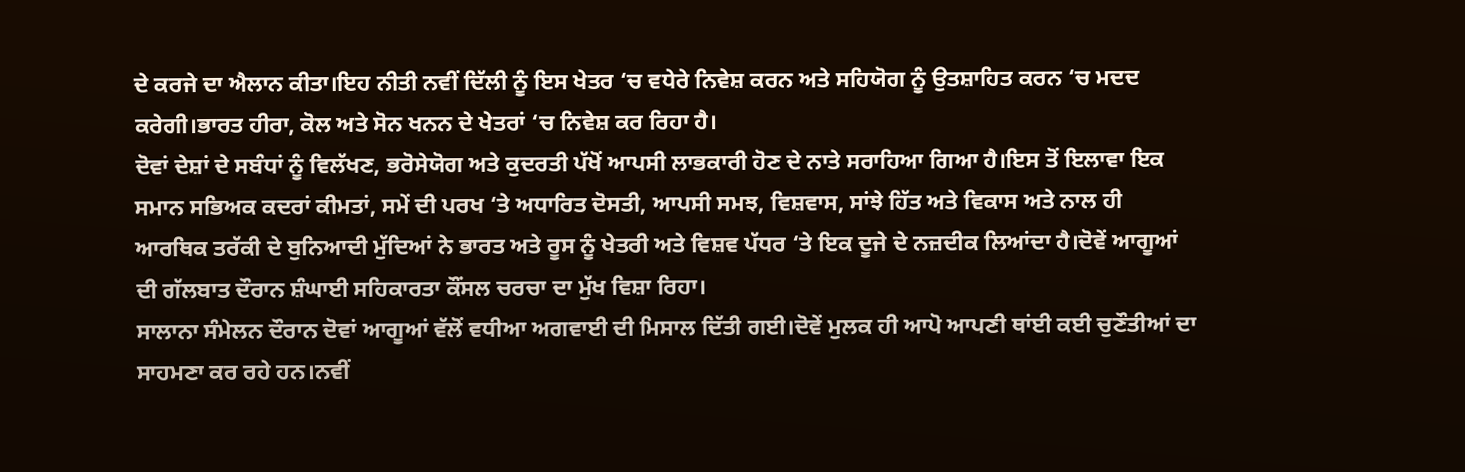ਦੇ ਕਰਜੇ ਦਾ ਐਲਾਨ ਕੀਤਾ।ਇਹ ਨੀਤੀ ਨਵੀਂ ਦਿੱਲੀ ਨੂੰ ਇਸ ਖੇਤਰ ‘ਚ ਵਧੇਰੇ ਨਿਵੇਸ਼ ਕਰਨ ਅਤੇ ਸਹਿਯੋਗ ਨੂੰ ਉਤਸ਼ਾਹਿਤ ਕਰਨ ‘ਚ ਮਦਦ ਕਰੇਗੀ।ਭਾਰਤ ਹੀਰਾ, ਕੋਲ ਅਤੇ ਸੋਨ ਖਨਨ ਦੇ ਖੇਤਰਾਂ ‘ਚ ਨਿਵੇਸ਼ ਕਰ ਰਿਹਾ ਹੈ।
ਦੋਵਾਂ ਦੇਸ਼ਾਂ ਦੇ ਸਬੰਧਾਂ ਨੂੰ ਵਿਲੱਖਣ, ਭਰੋਸੇਯੋਗ ਅਤੇ ਕੁਦਰਤੀ ਪੱਖੋਂ ਆਪਸੀ ਲਾਭਕਾਰੀ ਹੋਣ ਦੇ ਨਾਤੇ ਸਰਾਹਿਆ ਗਿਆ ਹੈ।ਇਸ ਤੋਂ ਇਲਾਵਾ ਇਕ ਸਮਾਨ ਸਭਿਅਕ ਕਦਰਾਂ ਕੀਮਤਾਂ, ਸਮੇਂ ਦੀ ਪਰਖ ‘ਤੇ ਅਧਾਰਿਤ ਦੋਸਤੀ, ਆਪਸੀ ਸਮਝ, ਵਿਸ਼ਵਾਸ, ਸਾਂਝੇ ਹਿੱਤ ਅਤੇ ਵਿਕਾਸ ਅਤੇ ਨਾਲ ਹੀ ਆਰਥਿਕ ਤਰੱਕੀ ਦੇ ਬੁਨਿਆਦੀ ਮੁੱਦਿਆਂ ਨੇ ਭਾਰਤ ਅਤੇ ਰੂਸ ਨੂੰ ਖੇਤਰੀ ਅਤੇ ਵਿਸ਼ਵ ਪੱਧਰ ‘ਤੇ ਇਕ ਦੂਜੇ ਦੇ ਨਜ਼ਦੀਕ ਲਿਆਂਦਾ ਹੈ।ਦੋਵੇਂ ਆਗੂਆਂ ਦੀ ਗੱਲਬਾਤ ਦੌਰਾਨ ਸ਼ੰਘਾਈ ਸਹਿਕਾਰਤਾ ਕੌਂਸਲ ਚਰਚਾ ਦਾ ਮੁੱਖ ਵਿਸ਼ਾ ਰਿਹਾ।
ਸਾਲਾਨਾ ਸੰਮੇਲਨ ਦੌਰਾਨ ਦੋਵਾਂ ਆਗੂਆਂ ਵੱਲੋਂ ਵਧੀਆ ਅਗਵਾਈ ਦੀ ਮਿਸਾਲ ਦਿੱਤੀ ਗਈ।ਦੋਵੇਂ ਮੁਲਕ ਹੀ ਆਪੋ ਆਪਣੀ ਥਾਂਈ ਕਈ ਚੁਣੌਤੀਆਂ ਦਾ ਸਾਹਮਣਾ ਕਰ ਰਹੇ ਹਨ।ਨਵੀਂ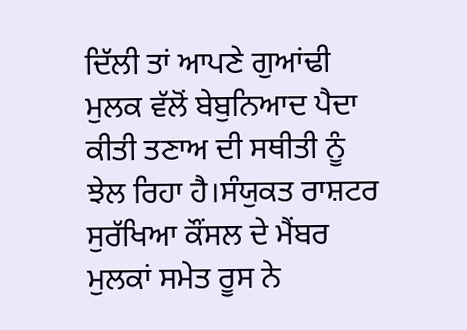ਦਿੱਲੀ ਤਾਂ ਆਪਣੇ ਗੁਆਂਢੀ ਮੁਲਕ ਵੱਲੋਂ ਬੇਬੁਨਿਆਦ ਪੈਦਾ ਕੀਤੀ ਤਣਾਅ ਦੀ ਸਥੀਤੀ ਨੂੰ ਝੇਲ ਰਿਹਾ ਹੈ।ਸੰਯੁਕਤ ਰਾਸ਼ਟਰ ਸੁਰੱਖਿਆ ਕੌਂਸਲ ਦੇ ਮੈਂਬਰ ਮੁਲਕਾਂ ਸਮੇਤ ਰੂਸ ਨੇ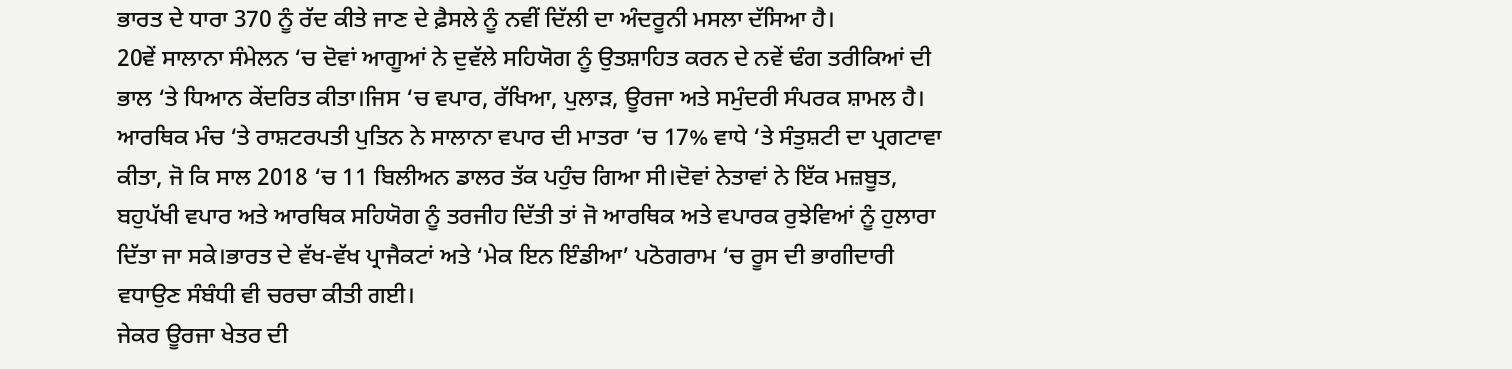ਭਾਰਤ ਦੇ ਧਾਰਾ 370 ਨੂੰ ਰੱਦ ਕੀਤੇ ਜਾਣ ਦੇ ਫ਼ੈਸਲੇ ਨੂੰ ਨਵੀਂ ਦਿੱਲੀ ਦਾ ਅੰਦਰੂਨੀ ਮਸਲਾ ਦੱਸਿਆ ਹੈ।
20ਵੇਂ ਸਾਲਾਨਾ ਸੰਮੇਲਨ ‘ਚ ਦੋਵਾਂ ਆਗੂਆਂ ਨੇ ਦੁਵੱਲੇ ਸਹਿਯੋਗ ਨੂੰ ਉਤਸ਼ਾਹਿਤ ਕਰਨ ਦੇ ਨਵੇਂ ਢੰਗ ਤਰੀਕਿਆਂ ਦੀ ਭਾਲ ‘ਤੇ ਧਿਆਨ ਕੇਂਦਰਿਤ ਕੀਤਾ।ਜਿਸ ‘ਚ ਵਪਾਰ, ਰੱਖਿਆ, ਪੁਲਾੜ, ਊਰਜਾ ਅਤੇ ਸਮੁੰਦਰੀ ਸੰਪਰਕ ਸ਼ਾਮਲ ਹੈ।
ਆਰਥਿਕ ਮੰਚ ‘ਤੇ ਰਾਸ਼ਟਰਪਤੀ ਪੁਤਿਨ ਨੇ ਸਾਲਾਨਾ ਵਪਾਰ ਦੀ ਮਾਤਰਾ ‘ਚ 17% ਵਾਧੇ ‘ਤੇ ਸੰਤੁਸ਼ਟੀ ਦਾ ਪ੍ਰਗਟਾਵਾ ਕੀਤਾ, ਜੋ ਕਿ ਸਾਲ 2018 ‘ਚ 11 ਬਿਲੀਅਨ ਡਾਲਰ ਤੱਕ ਪਹੁੰਚ ਗਿਆ ਸੀ।ਦੋਵਾਂ ਨੇਤਾਵਾਂ ਨੇ ਇੱਕ ਮਜ਼ਬੂਤ, ਬਹੁਪੱਖੀ ਵਪਾਰ ਅਤੇ ਆਰਥਿਕ ਸਹਿਯੋਗ ਨੂੰ ਤਰਜੀਹ ਦਿੱਤੀ ਤਾਂ ਜੋ ਆਰਥਿਕ ਅਤੇ ਵਪਾਰਕ ਰੁਝੇਵਿਆਂ ਨੂੰ ਹੁਲਾਰਾ ਦਿੱਤਾ ਜਾ ਸਕੇ।ਭਾਰਤ ਦੇ ਵੱਖ-ਵੱਖ ਪ੍ਰਾਜੈਕਟਾਂ ਅਤੇ ‘ਮੇਕ ਇਨ ਇੰਡੀਆ’ ਪਠੋਗਰਾਮ ‘ਚ ਰੂਸ ਦੀ ਭਾਗੀਦਾਰੀ ਵਧਾਉਣ ਸੰਬੰਧੀ ਵੀ ਚਰਚਾ ਕੀਤੀ ਗਈ।
ਜੇਕਰ ਊਰਜਾ ਖੇਤਰ ਦੀ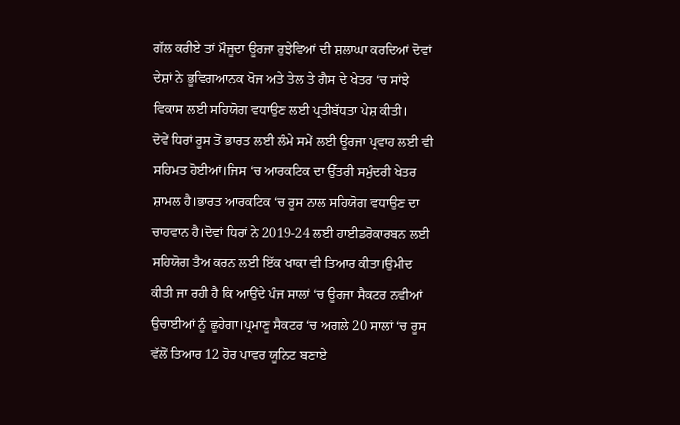ਗੱਲ ਕਰੀਏ ਤਾਂ ਮੌਜੂਦਾ ਊਰਜਾ ਰੁਝੇਵਿਆਂ ਦੀ ਸ਼ਲਾਘਾ ਕਰਦਿਆਂ ਦੋਵਾਂ ਦੇਸ਼ਾਂ ਨੇ ਭੂਵਿਗਆਨਕ ਖੋਜ ਅਤੇ ਤੇਲ ਤੇ ਗੈਸ ਦੇ ਖੇਤਰ ‘ਚ ਸਾਂਝੇ ਵਿਕਾਸ ਲਈ ਸਹਿਯੋਗ ਵਧਾਉਣ ਲਈ ਪ੍ਰਤੀਬੱਧਤਾ ਪੇਸ਼ ਕੀਤੀ।
ਦੋਵੇਂ ਧਿਰਾਂ ਰੂਸ ਤੋਂ ਭਾਰਤ ਲਈ ਲੰਮੇ ਸਮੇਂ ਲਈ ਊਰਜਾ ਪ੍ਰਵਾਹ ਲਈ ਵੀ ਸਹਿਮਤ ਹੋਈਆਂ।ਜਿਸ ‘ਚ ਆਰਕਟਿਕ ਦਾ ਉੱਤਰੀ ਸਮੁੰਦਰੀ ਖੇਤਰ ਸ਼ਾਮਲ ਹੈ।ਭਾਰਤ ਆਰਕਟਿਕ ‘ਚ ਰੂਸ ਨਾਲ ਸਹਿਯੋਗ ਵਧਾਉਣ ਦਾ ਚਾਹਵਾਨ ਹੈ।ਦੋਵਾਂ ਧਿਰਾਂ ਨੇ 2019-24 ਲਈ ਹਾਈਡਰੋਕਾਰਬਨ ਲਈ ਸਹਿਯੋਗ ਤੈਅ ਕਰਨ ਲਈ ਇੱਕ ਖਾਕਾ ਵੀ ਤਿਆਰ ਕੀਤਾ।ਉਮੀਦ ਕੀਤੀ ਜਾ ਰਹੀ ਹੈ ਕਿ ਆਉਂਦੇ ਪੰਜ ਸਾਲਾਂ ‘ਚ ਊਰਜਾ ਸੈਕਟਰ ਨਵੀਆਂ ਉਚਾਈਆਂ ਨੂੰ ਛੂਹੇਗਾ।ਪ੍ਰਮਾਣੂ ਸੈਕਟਰ ‘ਚ ਅਗਲੇ 20 ਸਾਲਾਂ ‘ਚ ਰੂਸ ਵੱਲੋਂ ਤਿਆਰ 12 ਹੋਰ ਪਾਵਰ ਯੂਨਿਟ ਬਣਾਏ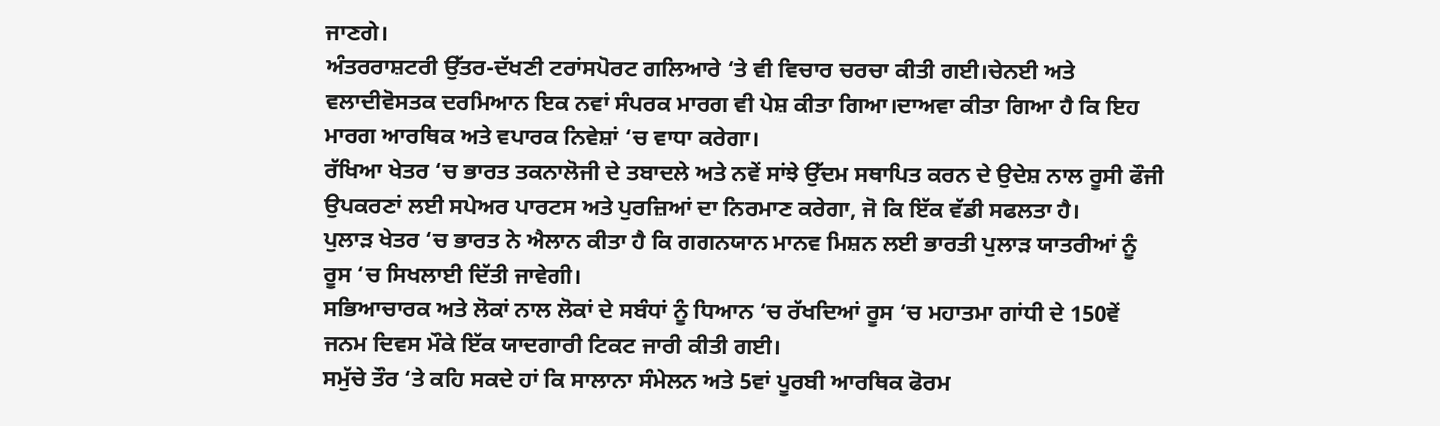ਜਾਣਗੇ।
ਅੰਤਰਰਾਸ਼ਟਰੀ ਉੱਤਰ-ਦੱਖਣੀ ਟਰਾਂਸਪੋਰਟ ਗਲਿਆਰੇ ‘ਤੇ ਵੀ ਵਿਚਾਰ ਚਰਚਾ ਕੀਤੀ ਗਈ।ਚੇਨਈ ਅਤੇ ਵਲਾਦੀਵੋਸਤਕ ਦਰਮਿਆਨ ਇਕ ਨਵਾਂ ਸੰਪਰਕ ਮਾਰਗ ਵੀ ਪੇਸ਼ ਕੀਤਾ ਗਿਆ।ਦਾਅਵਾ ਕੀਤਾ ਗਿਆ ਹੈ ਕਿ ਇਹ ਮਾਰਗ ਆਰਥਿਕ ਅਤੇ ਵਪਾਰਕ ਨਿਵੇਸ਼ਾਂ ‘ਚ ਵਾਧਾ ਕਰੇਗਾ।
ਰੱਖਿਆ ਖੇਤਰ ‘ਚ ਭਾਰਤ ਤਕਨਾਲੋਜੀ ਦੇ ਤਬਾਦਲੇ ਅਤੇ ਨਵੇਂ ਸਾਂਝੇ ਉੱਦਮ ਸਥਾਪਿਤ ਕਰਨ ਦੇ ਉਦੇਸ਼ ਨਾਲ ਰੂਸੀ ਫੌਜੀ ਉਪਕਰਣਾਂ ਲਈ ਸਪੇਅਰ ਪਾਰਟਸ ਅਤੇ ਪੁਰਜ਼ਿਆਂ ਦਾ ਨਿਰਮਾਣ ਕਰੇਗਾ, ਜੋ ਕਿ ਇੱਕ ਵੱਡੀ ਸਫਲਤਾ ਹੈ।
ਪੁਲਾੜ ਖੇਤਰ ‘ਚ ਭਾਰਤ ਨੇ ਐਲਾਨ ਕੀਤਾ ਹੈ ਕਿ ਗਗਨਯਾਨ ਮਾਨਵ ਮਿਸ਼ਨ ਲਈ ਭਾਰਤੀ ਪੁਲਾੜ ਯਾਤਰੀਆਂ ਨੂੰ ਰੂਸ ‘ਚ ਸਿਖਲਾਈ ਦਿੱਤੀ ਜਾਵੇਗੀ।
ਸਭਿਆਚਾਰਕ ਅਤੇ ਲੋਕਾਂ ਨਾਲ ਲੋਕਾਂ ਦੇ ਸਬੰਧਾਂ ਨੂੰ ਧਿਆਨ ‘ਚ ਰੱਖਦਿਆਂ ਰੂਸ ‘ਚ ਮਹਾਤਮਾ ਗਾਂਧੀ ਦੇ 150ਵੇਂ ਜਨਮ ਦਿਵਸ ਮੌਕੇ ਇੱਕ ਯਾਦਗਾਰੀ ਟਿਕਟ ਜਾਰੀ ਕੀਤੀ ਗਈ।
ਸਮੁੱਚੇ ਤੌਰ ‘ਤੇ ਕਹਿ ਸਕਦੇ ਹਾਂ ਕਿ ਸਾਲਾਨਾ ਸੰਮੇਲਨ ਅਤੇ 5ਵਾਂ ਪੂਰਬੀ ਆਰਥਿਕ ਫੋਰਮ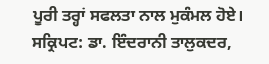ਪੂਰੀ ਤਰ੍ਹਾਂ ਸਫਲਤਾ ਨਾਲ ਮੁਕੰਮਲ ਹੋਏ।
ਸਕ੍ਰਿਪਟ: ਡਾ. ਇੰਦਰਾਨੀ ਤਾਲੁਕਦਰ,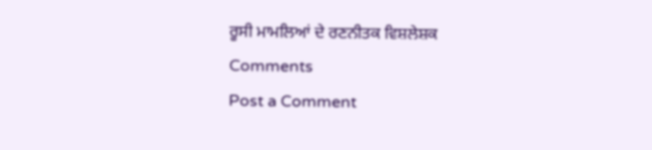ਰੂਸੀ ਮਾਮਲਿਆਂ ਦੇ ਰਣਨੀਤਕ ਵਿਸ਼ਲੇਸ਼ਕ
Comments
Post a Comment